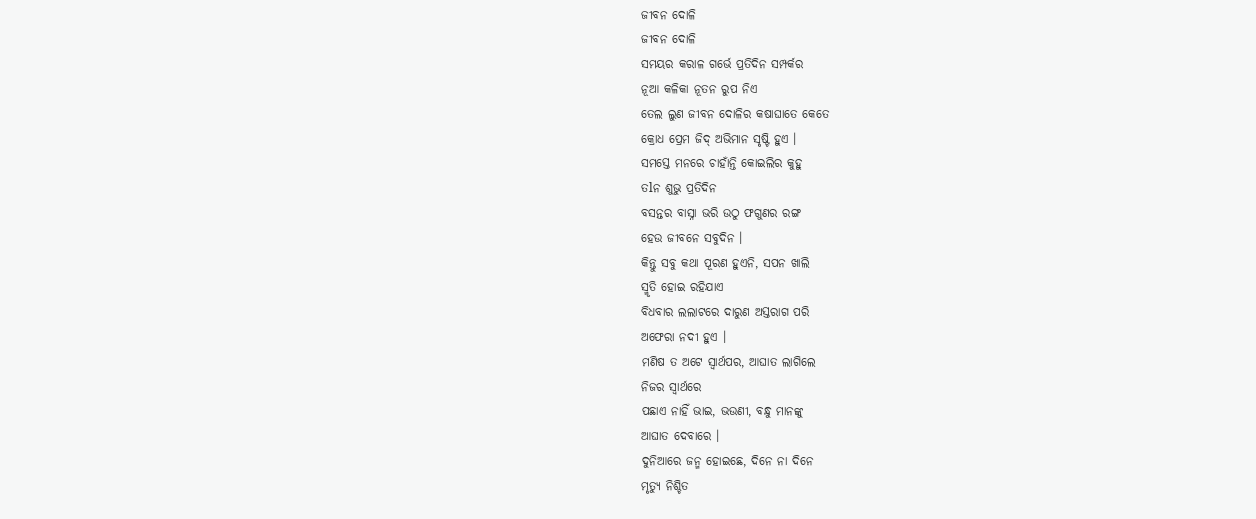ଜୀବନ ଦୋଳି
ଜୀବନ ଦୋଳି
ସମୟର କରାଳ ଗର୍ଭେ ପ୍ରତିଦିନ ସମ୍ପର୍କର
ନୂଆ କଳିକା ନୂତନ ରୁପ ନିଏ
ତେଲ ଲୁଣ ଜୀବନ ଦୋଳିର କଷାଘାତେ କେତେ
କ୍ରୋଧ ପ୍ରେମ ଜିଦ୍ ଅଭିମାନ ସୃଷ୍ଟି ହୁଏ ।
ସମସ୍ତେ ମନରେ ଚାହାଁନ୍ତି କୋଇଲିର କୁହୁ
ତlନ ଶୁଭୁ ପ୍ରତିଦିନ
ବସନ୍ତର ବାସ୍ନା ଭରି ଉଠୁ ଫଗୁଣର ରଙ୍ଗ
ହେଉ ଜୀବନେ ସବୁଦିନ ।
କିନ୍ତୁ ସବୁ କଥା ପୂରଣ ହୁଏନି, ସପନ ଖାଲି
ସ୍ମୃତି ହୋଇ ରହିଯାଏ
ବିଧବାର ଲଲାଟରେ ଦାରୁଣ ଅସ୍ତରାଗ ପରି
ଅଫେରା ନଦୀ ହୁଏ ।
ମଣିଷ ତ ଅଟେ ସ୍ୱାର୍ଥପର, ଆଘାତ ଲାଗିଲେ
ନିଜର ସ୍ୱାର୍ଥରେ
ପଛାଏ ନାହିଁ ଭାଇ, ଭଉଣୀ, ବନ୍ଧୁ ମାନଙ୍କୁ
ଆଘାତ ଦେବାରେ ।
ଦୁନିଆରେ ଜନ୍ମ ହୋଇଛେ, ଦିନେ ନା ଦିନେ
ମୃତ୍ୟୁ ନିଶ୍ଚିତ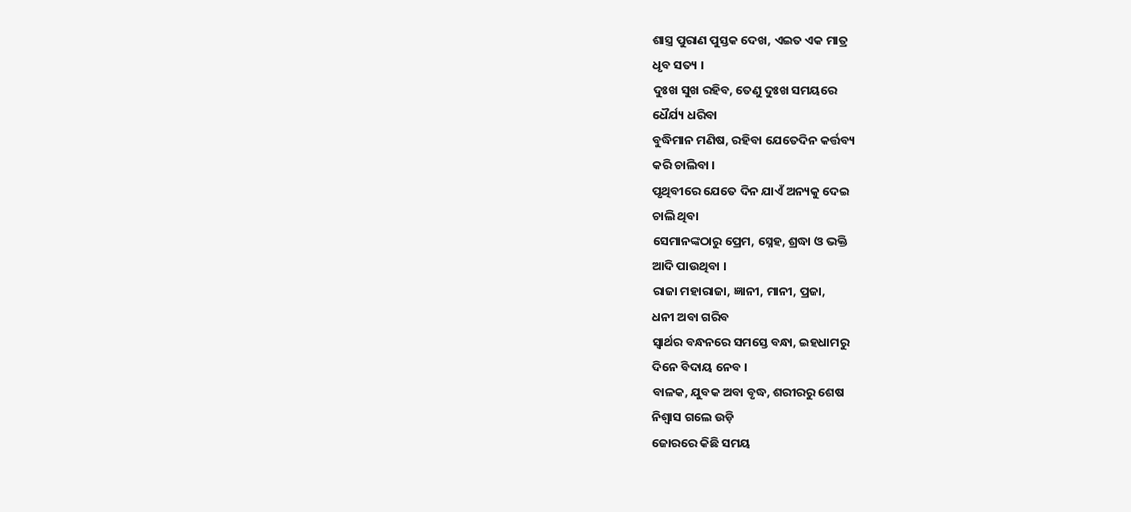ଶାସ୍ତ୍ର ପୁରାଣ ପୁସ୍ତକ ଦେଖ, ଏଇତ ଏକ ମାତ୍ର
ଧୃବ ସତ୍ୟ ।
ଦୁଃଖ ସୁଖ ରହିବ, ତେଣୁ ଦୁଃଖ ସମୟରେ
ଧୈର୍ଯ୍ୟ ଧରିବା
ବୁଦ୍ଧିମାନ ମଣିଷ, ରହିବା ଯେତେଦିନ କର୍ତ୍ତବ୍ୟ
କରି ଚାଲିବା ।
ପୃଥିବୀରେ ଯେତେ ଦିନ ଯାଏଁ ଅନ୍ୟକୁ ଦେଇ
ଚାଲି ଥିବା
ସେମାନଙ୍କଠାରୁ ପ୍ରେମ, ସ୍ନେହ, ଶ୍ରଦ୍ଧା ଓ ଭକ୍ତି
ଆଦି ପାଉଥିବା ।
ରାଜା ମହାରାଜା, ଜ୍ଞାନୀ, ମାନୀ, ପ୍ରଜା,
ଧନୀ ଅବା ଗରିବ
ସ୍ଵାର୍ଥର ବନ୍ଧନରେ ସମସ୍ତେ ବନ୍ଧା, ଇହଧାମରୁ
ଦିନେ ବିଦାୟ ନେବ ।
ବାଳକ, ଯୁବକ ଅବା ବୃଦ୍ଧ, ଶରୀରରୁ ଶେଷ
ନିଶ୍ୱାସ ଗଲେ ଉଡ଼ି
ଜୋରରେ କିଛି ସମୟ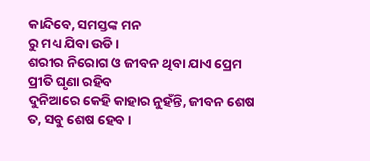କାନ୍ଦିବେ, ସମସ୍ତଙ୍କ ମନ
ରୁ ମଧ୍ୟ ଯିବା ଉଡି ।
ଶରୀର ନିରୋଗ ଓ ଜୀବନ ଥିବା ଯାଏ ପ୍ରେମ
ପ୍ରୀତି ଘୃଣା ରହିବ
ଦୁନିଆରେ କେହି କାହାର ନୁହଁନ୍ତି, ଜୀବନ ଶେଷ
ତ, ସବୁ ଶେଷ ହେବ ।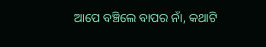ଆପେ ବଞ୍ଚିଲେ ବାପର ନାଁ, କଥାଟି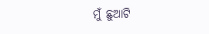ମୁଁ ଛୁଆଟି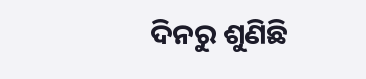ଦିନରୁ ଶୁଣିଛି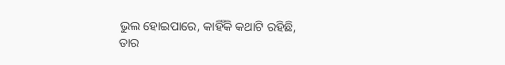ଭୁଲ ହୋଇପାରେ, କାହିଁକି କଥାଟି ରହିଛି,
ତାର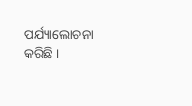ପର୍ଯ୍ୟାଲୋଚନା କରିଛି ।